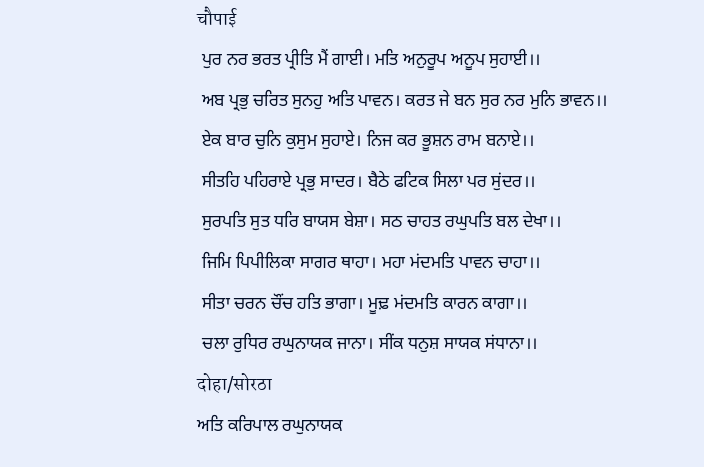चौपाई
 ਪੁਰ ਨਰ ਭਰਤ ਪ੍ਰੀਤਿ ਮੈਂ ਗਾਈ। ਮਤਿ ਅਨੁਰੂਪ ਅਨੂਪ ਸੁਹਾਈ।।
 ਅਬ ਪ੍ਰਭੁ ਚਰਿਤ ਸੁਨਹੁ ਅਤਿ ਪਾਵਨ। ਕਰਤ ਜੇ ਬਨ ਸੁਰ ਨਰ ਮੁਨਿ ਭਾਵਨ।।
 ਏਕ ਬਾਰ ਚੁਨਿ ਕੁਸੁਮ ਸੁਹਾਏ। ਨਿਜ ਕਰ ਭੂਸ਼ਨ ਰਾਮ ਬਨਾਏ।।
 ਸੀਤਹਿ ਪਹਿਰਾਏ ਪ੍ਰਭੁ ਸਾਦਰ। ਬੈਠੇ ਫਟਿਕ ਸਿਲਾ ਪਰ ਸੁਂਦਰ।।
 ਸੁਰਪਤਿ ਸੁਤ ਧਰਿ ਬਾਯਸ ਬੇਸ਼ਾ। ਸਠ ਚਾਹਤ ਰਘੁਪਤਿ ਬਲ ਦੇਖਾ।।
 ਜਿਮਿ ਪਿਪੀਲਿਕਾ ਸਾਗਰ ਥਾਹਾ। ਮਹਾ ਮਂਦਮਤਿ ਪਾਵਨ ਚਾਹਾ।।
 ਸੀਤਾ ਚਰਨ ਚੌਂਚ ਹਤਿ ਭਾਗਾ। ਮੂਢ਼ ਮਂਦਮਤਿ ਕਾਰਨ ਕਾਗਾ।।
 ਚਲਾ ਰੁਧਿਰ ਰਘੁਨਾਯਕ ਜਾਨਾ। ਸੀਂਕ ਧਨੁਸ਼ ਸਾਯਕ ਸਂਧਾਨਾ।।
दोहा/सोरठा
ਅਤਿ ਕਰਿਪਾਲ ਰਘੁਨਾਯਕ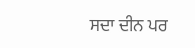ਸਦਾ ਦੀਨ ਪਰ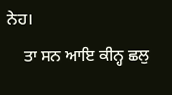ਨੇਹ।
    ਤਾ ਸਨ ਆਇ ਕੀਨ੍ਹ ਛਲੁ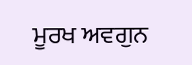ਮੂਰਖ ਅਵਗੁਨ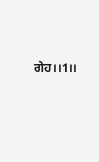ਗੇਹ।।1।।